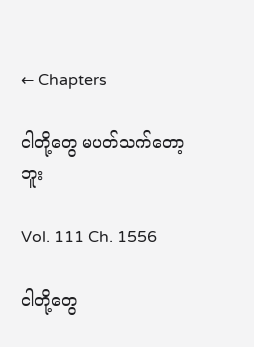← Chapters

ငါတို့တွေ မပတ်သက်တော့ဘူး

Vol. 111 Ch. 1556

ငါတို့တွေ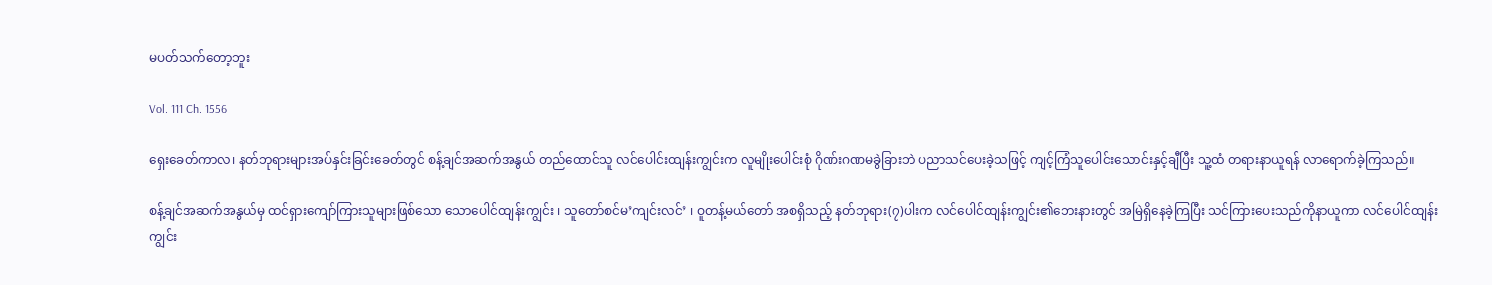မပတ်သက်တော့ဘူး

Vol. 111 Ch. 1556

ရှေးခေတ်ကာလ၊ နတ်ဘုရားများအပ်နှင်းခြင်းခေတ်တွင် စန့်ချင်အဆက်အနွယ် တည်ထောင်သူ လင်ပေါင်းထျန်းကျွင်းက လူမျိုးပေါင်းစုံ ဂိုဏ်းဂဏမခွဲခြားဘဲ ပညာသင်ပေးခဲ့သဖြင့် ကျင့်ကြံသူပေါင်းသောင်းနှင့်ချီပြီး သူ့ထံ တရားနာယူရန် လာရောက်ခဲ့ကြသည်။

စန့်ချင်အဆက်အနွယ်မှ ထင်ရှားကျော်ကြားသူများဖြစ်သော သောပေါင်ထျန်းကျွင်း ၊ သူတော်စင်မ’ကျင်းလင်’ ၊ ဝူတန့်မယ်တော် အစရှိသည့် နတ်ဘုရား(၇)ပါးက လင်ပေါင်ထျန်းကျွင်း၏ဘေးနားတွင် အမြဲရှိနေခဲ့ကြပြီး သင်ကြားပေးသည်ကိုနာယူကာ လင်ပေါင်ထျန်းကျွင်း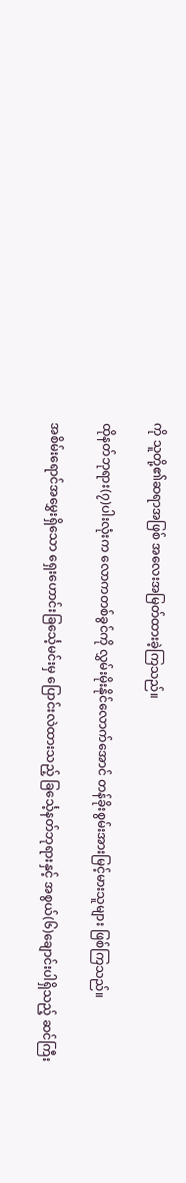ကို သူတို့၏ဆရာအဖြစ် အလေးအမြတ်ထားခဲ့ကြသည်။

ထိုနတ်ဘုရား(၇)ပါးလုံးက လောကတစ်ခွင်ကို လွှမ်းမိုးနိုင်လောက်အောင် တန်ခိုးစွမ်းအားမြင့်မားသူများ ဖြစ်ကြသည်။

အစိမ်းရောင်အမွှေးရှိသော ရှေးဟောင်းခြင်္သေ့မင်းမှ ပြောင်းလဲထားသည့် ခြင်္သေ့နတ်ဘုရားနှင့် အစွယ်(၆)ချောင်းပါရှိသည့် ဆင်ကြီး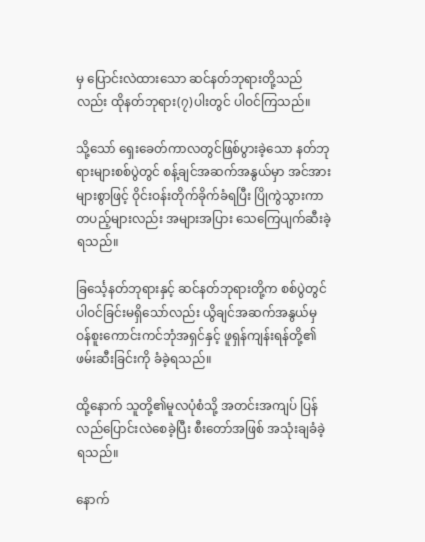မှ ပြောင်းလဲထားသော ဆင်နတ်ဘုရားတို့သည်လည်း ထိုနတ်ဘုရား(၇)ပါးတွင် ပါဝင်ကြသည်။

သို့သော် ရှေးခေတ်ကာလတွင်ဖြစ်ပွားခဲ့သော နတ်ဘုရားများစစ်ပွဲတွင် စန့်ချင်အဆက်အနွယ်မှာ အင်အားများစွာဖြင့် ဝိုင်းဝန်းတိုက်ခိုက်ခံရပြီး ပြိုကွဲသွားကာ တပည့်များလည်း အများအပြား‌ သေကြေပျက်ဆီးခဲ့ရသည်။

ခြင်္သေ့နတ်ဘုရားနှင့် ဆင်နတ်ဘုရားတို့က စစ်ပွဲတွင်ပါဝင်ခြင်းမရှိ‌သော်လည်း ယွိချင်အဆက်အနွယ်မှ ဝန်စူးကောင်းကင်ဘုံအရှင်နှင့် ဖူရှန်ကျန်းရန်တို့၏ ဖမ်းဆီးခြင်းကို ခံခဲ့ရသည်။

ထို့နောက် သူတို့၏မူလပုံစံသို့ အတင်းအကျပ် ပြန်လည်ပြောင်းလဲစေခဲ့ပြီး စီးတော်အဖြစ် အသုံးချခံခဲ့ရသည်။

နောက်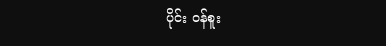ပိုင်း ဝန်စူး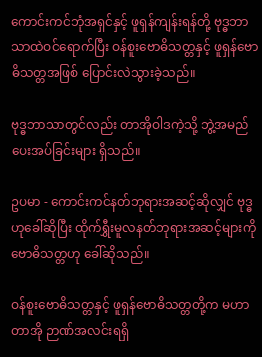ကောင်းကင်ဘုံအရှင်နှင့် ဖူရှန်ကျန်းရန်တို့ ဗုဒ္ဓဘာသာထဲဝင်ရောက်ပြီး ဝန်စူးဗောဓိသတ္တနှင့် ဖူရှန်ဗောဓိသတ္တအဖြစ် ပြောင်းလဲသွားခဲ့သည်။

ဗုဒ္ဓဘာသာတွင်လည်း တာအိုဝါဒကဲ့သို့ ဘွဲ့အမည်ပေးအပ်ခြင်းများ ရှိသည်။

ဥပမာ - ကောင်းကင်နတ်ဘုရားအဆင့်ဆိုလျှင် ဗုဒ္ဓဟုခေါ်ဆိုပြီး ထိုက်ရွှီးမူလနတ်ဘုရားအဆင့်များကို ဗောဓိသတ္တဟု ခေါ်ဆိုသည်။

ဝန်စူးဗောဓိသတ္တနှင့် ဖူရှန်ဗောဓိသတ္တတို့က မဟာတာအို ဉာဏ်အလင်းရရှိ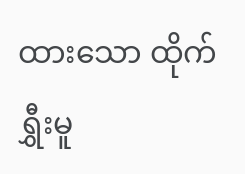ထားသော ထိုက်ရွှီးမူ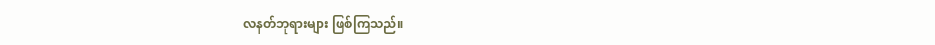လနတ်ဘုရားများ ဖြစ်ကြသည်။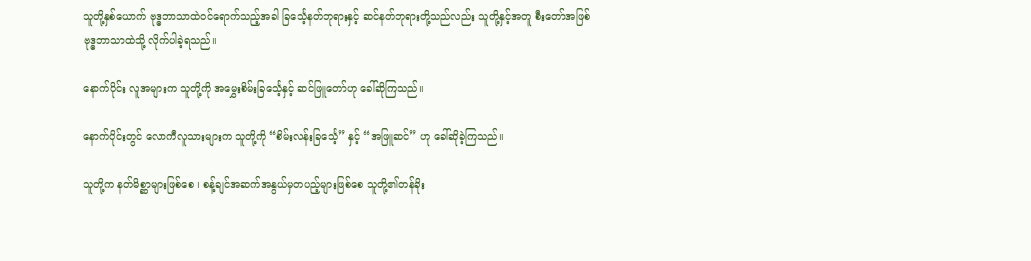သူတို့နှစ်ယောက် ဗုဒ္ဓဘာသာထဲဝင်ရောက်သည့်အခါ ခြင်္သေ့နတ်ဘုရားနှင့် ဆင်နတ်ဘုရားတို့သည်လည်း သူတို့နှင့်အတူ စီးတော်အဖြစ် ဗုဒ္ဓဘာသာထဲသို့ လိုက်ပါခဲ့ရသည်။

နောက်ပိုင်း လူအများက သူတို့ကို အမွှေးစိမ်းခြင်္သေ့နှင့် ဆင်ဖြူတော်ဟု ခေါ်ဆိုကြသည်။

နောက်ပိုင်းတွင် လောကီလူသားများက သူတို့ကို “စိမ်းလန်းခြင်္သေ့” နှင့် “အဖြူဆင်” ဟု ခေါ်ဆိုခဲ့ကြသည်။

သူတို့က နတ်မိစ္ဆာများဖြစ်စေ ၊ စန့်ချင်အဆက်အနွယ်မှတပည့်များဖြစ်စေ သူတို့၏တန်ခိုး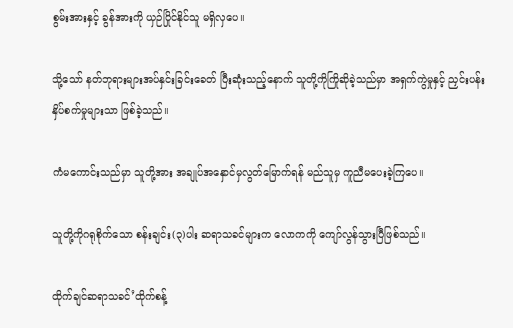စွမ်းအားနှင့် ခွန်အားကို ယှဉ်ပြိုင်နိုင်သူ မရှိလှပေ။

သို့သော် နတ်ဘုရားများအပ်နှင်းခြင်းခေတ် ပြီးဆုံးသည့်နောက် သူတို့ကိုကြိုဆိုခဲ့သည်မှာ အရှက်ကွဲမှုနှင့် ညှင်းပန်းနှိပ်စက်မှုများသာ ဖြစ်ခဲ့သည်။

ကံမကောင်းသည်မှာ သူတို့အား အချုပ်အနှောင်မှလွတ်မြောက်ရန် မည်သူမှ ကူညီမပေးခဲ့ကြပေ။

သူတို့ကိုဂရုစိုက်သော စန်းချင်း(၃)ပါး ဆရာသခင်များက လောကကို ကျော်လွန်သွားပြီဖြစ်သည်။

ထိုက်ချင်ဆရာသခင်’ထိုက်စန့်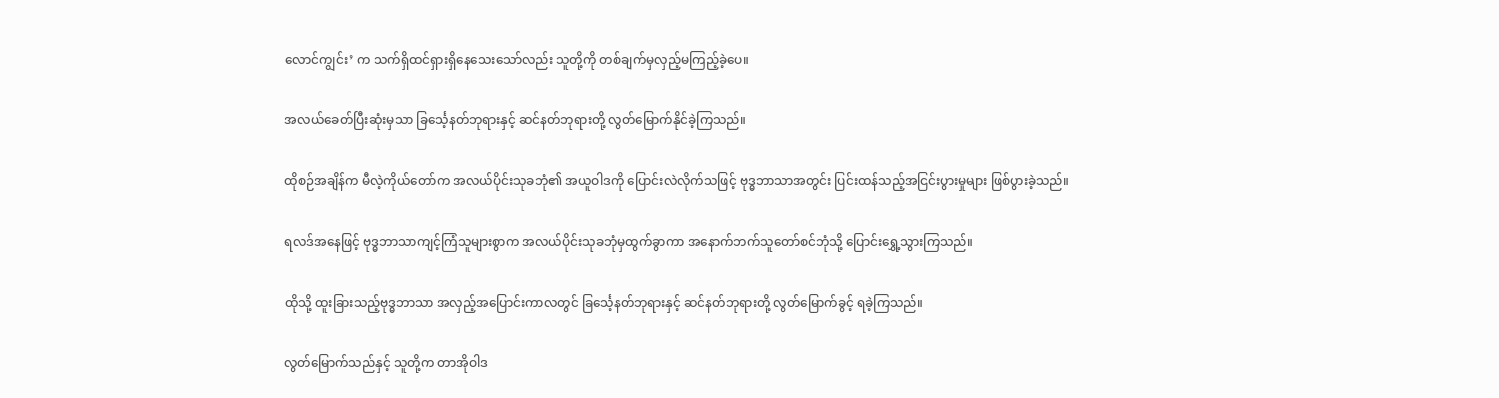လောင်ကျွင်း’ က သက်ရှိထင်ရှားရှိနေသေးသော်လည်း သူတို့ကို တစ်ချက်မှလှည့်မကြည့်ခဲ့ပေ။

အလယ်ခေတ်ပြီးဆုံးမှသာ ခြင်္သေ့နတ်ဘုရားနှင့် ဆင်နတ်ဘုရားတို့ လွတ်မြောက်နိုင်ခဲ့ကြသည်။

ထိုစဉ်အချိန်က မီလဲ့ကိုယ်တော်က အလယ်ပိုင်းသုခဘုံ၏ အယူဝါဒကို ပြောင်းလဲလိုက်သဖြင့် ဗုဒ္ဓဘာသာအတွင်း ပြင်းထန်သည့်အငြင်းပွားမှုများ ဖြစ်ပွားခဲ့သည်။

ရလဒ်အနေဖြင့် ဗုဒ္ဓဘာသာကျင့်ကြံသူများစွာက အလယ်ပိုင်းသုခဘုံမှထွက်ခွာကာ အနောက်ဘက်သူတော်စင်ဘုံသို့ ပြောင်းရွှေ့သွားကြသည်။

ထိုသို့ ထူးခြားသည့်ဗုဒ္ဓဘာသာ အလှည့်အပြောင်းကာလတွင် ခြင်္သေ့နတ်ဘုရားနှင့် ဆင်နတ်ဘုရားတို့ လွတ်မြောက်ခွင့် ရခဲ့ကြသည်။

လွတ်မြောက်သည်နှင့် သူတို့က တာအိုဝါဒ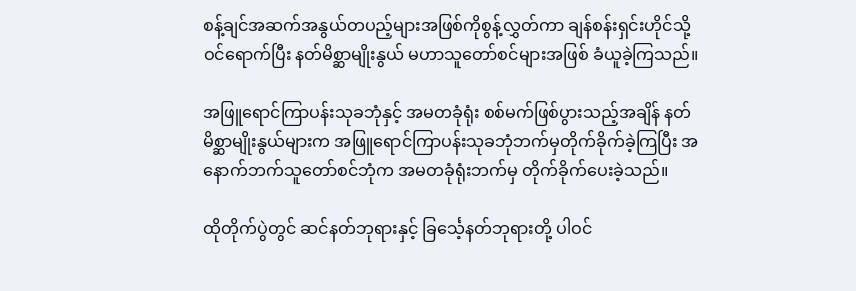စန့်ချင်အဆက်အနွယ်တပည့်များအဖြစ်ကိုစွန့်လွှတ်ကာ ချန်စန်းရှင်းဟိုင်သို့ ဝင်ရောက်ပြီး နတ်မိစ္ဆာမျိုးနွယ် မဟာသူတော်စင်များအဖြစ် ခံယူခဲ့ကြသည်။

အဖြူရောင်ကြာပန်းသုခဘုံနှင့် အမတခုံရုံး စစ်မက်ဖြစ်ပွားသည့်အချိန် နတ်မိစ္ဆာမျိုးနွယ်များက အဖြူရောင်ကြာပန်းသုခဘုံဘက်မှတိုက်ခိုက်ခဲ့ကြပြီး အနောက်ဘက်သူတော်စင်ဘုံက အမတခုံရုံးဘက်မှ တိုက်ခိုက်ပေးခဲ့သည်။

ထိုတိုက်ပွဲတွင် ဆင်နတ်ဘုရားနှင့် ခြင်္သေ့နတ်ဘုရားတို့ ပါဝင်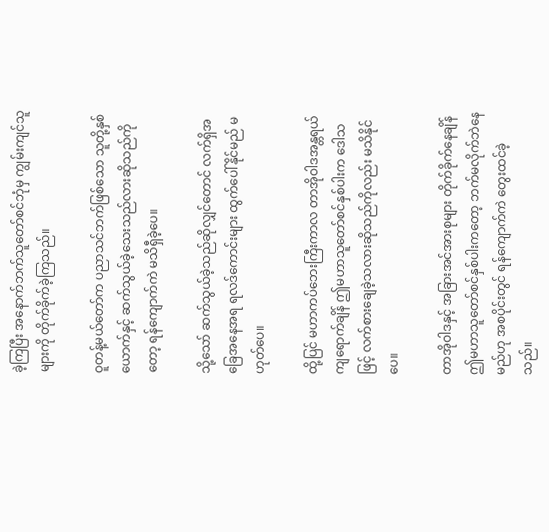ခဲ့ကြပြီး အနောက်ဘက်သူတော်စင်ဘုံမှ ကျွမ်းကျင်သူများကို တိုက်ခိုက်ခဲ့ကြသည်။

ဝူတန့်မယ်တော်က ပညာသင်ဘက်ဖြစ်သော သူတို့နှစ်ယောက်နှင့် ဆက်သွယ်ခဲ့သေးသည်လားဆိုသည်ကိုတော့ ရန်ကျောက်ကဲ မသိရှီခဲ့ပေ။

သို့သော် ဆက်သွယ်ခဲ့သည်ဆိုလျှင်တောင် လက်ရှိအခြေအနေအရ ရလဒ်ကောင်းများ ထွက်ပေါ်နိုင်မည် မဟုတ်ပေ။

ထို့ပြင် မဟာကပ်ဘေးကြီးကာလ တာအိုဝါဒအန္တရယ်ကျရောက်ချိန် ဤမဟာသူတော်စင်နှစ်ပါးက ဒေါသဖြင့် လက်စားချေခဲ့သလားဆိုသည်ကိုလည်း မသိနိုင်ပေ။

တာအိုဝါဒနှင့် အခြားအင်အားစုများ တိုက်ခိုက်နေချိန် ဤမဟာသူ‌တော်စင်နှစ်ပါးကတော့ ဘက်မလိုက်ဘဲနေမည်ဟု အစပိုင်းတွင် ရန်ကျောက်ကဲ တွေးထင်ခဲ့သည်။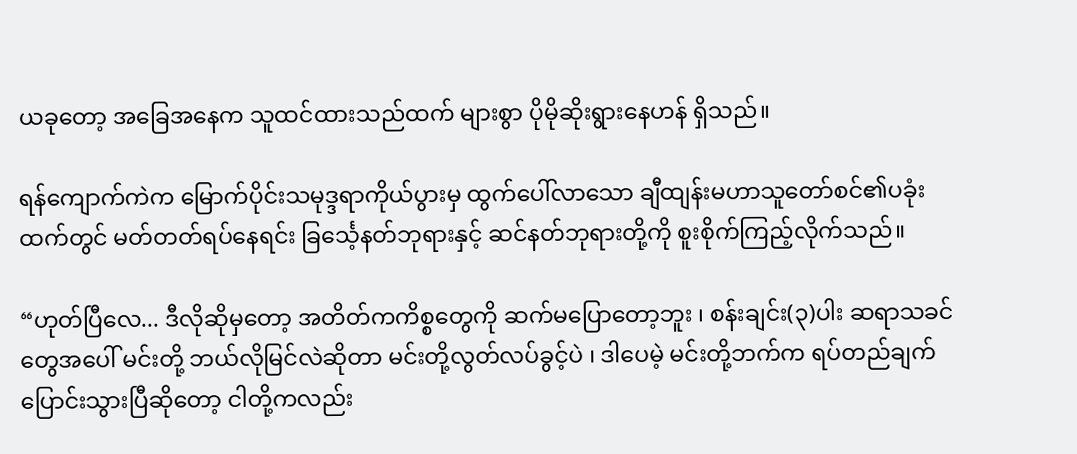ယခုတော့ အခြေအနေက သူထင်ထားသည်ထက် များစွာ ပိုမိုဆိုးရွားနေဟန် ရှိသည်။

ရန်ကျောက်ကဲက မြောက်ပိုင်းသမုဒ္ဒရာကိုယ်ပွားမှ ထွက်ပေါ်လာသော ချီထျန်းမဟာသူတော်စင်၏ပခုံးထက်တွင် မတ်တတ်ရပ်နေရင်း ခြင်္သေ့နတ်ဘုရားနှင့် ဆင်နတ်ဘုရားတို့ကို စူးစိုက်ကြည့်လိုက်သည်။

“ဟုတ်ပြီလေ... ဒီလိုဆိုမှတော့ အတိတ်ကကိစ္စတွေကို ဆက်မပြောတော့ဘူး ၊ စန်းချင်း(၃)ပါး ဆရာသခင်တွေအပေါ် မင်းတို့ ဘယ်လိုမြင်လဲဆိုတာ မင်းတို့လွတ်လပ်ခွင့်ပဲ ၊ ဒါပေမဲ့ မင်းတို့ဘက်က ရပ်တည်ချက်ပြောင်းသွားပြီဆိုတော့ ငါတို့ကလည်း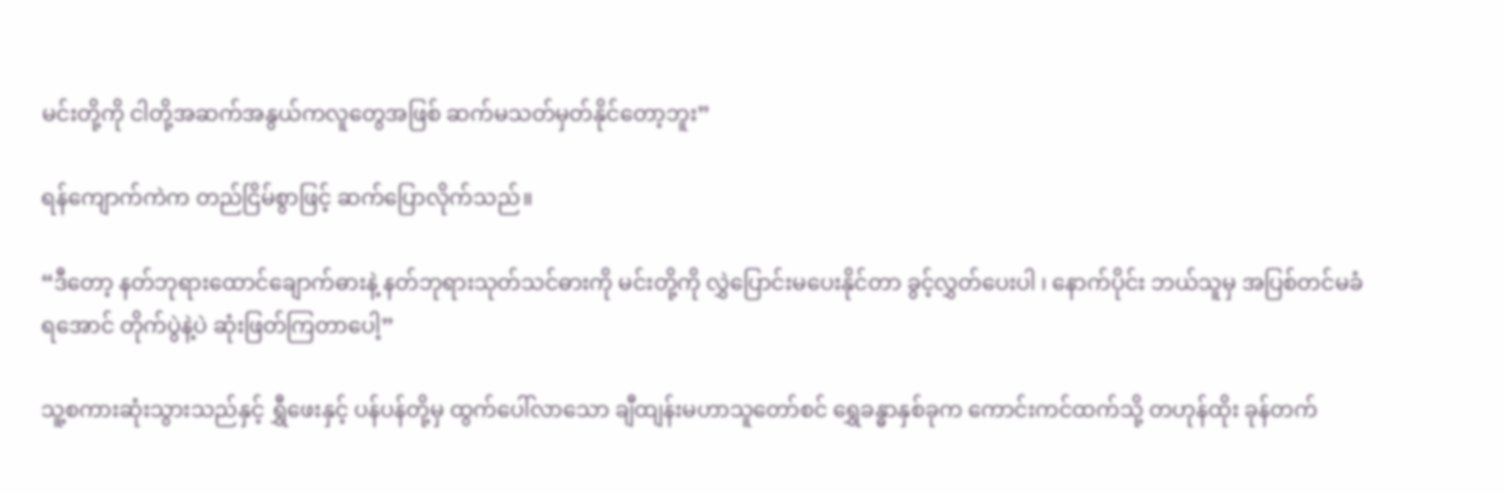မင်းတို့ကို ငါတို့အဆက်အနွယ်ကလူတွေအဖြစ် ဆက်မသတ်မှတ်နိုင်တော့ဘူး”

ရန်ကျောက်ကဲက တည်ငြိမ်စွာဖြင့် ဆက်ပြောလိုက်သည်။

“ဒီတော့ နတ်ဘုရားထောင်ချောက်ဓားနဲ့ နတ်ဘုရားသုတ်သင်ဓားကို မင်းတို့ကို လွှဲပြောင်းမပေးနိုင်တာ ခွင့်လွှတ်ပေးပါ ၊ နောက်ပိုင်း ဘယ်သူမှ အပြစ်တင်မခံရအောင် တိုက်ပွဲနဲ့ပဲ ဆုံးဖြတ်ကြတာပေါ့”

သူ့စကားဆုံးသွားသည်နှင့် ရွှီဖေးနှင့် ပန်ပန်တို့မှ ထွက်ပေါ်လာသော ချီထျန်းမဟာသူတော်စင် ရွှေခန္ဓာနှစ်ခုက ကောင်းကင်ထက်သို့ တဟုန်ထိုး ခုန်တက်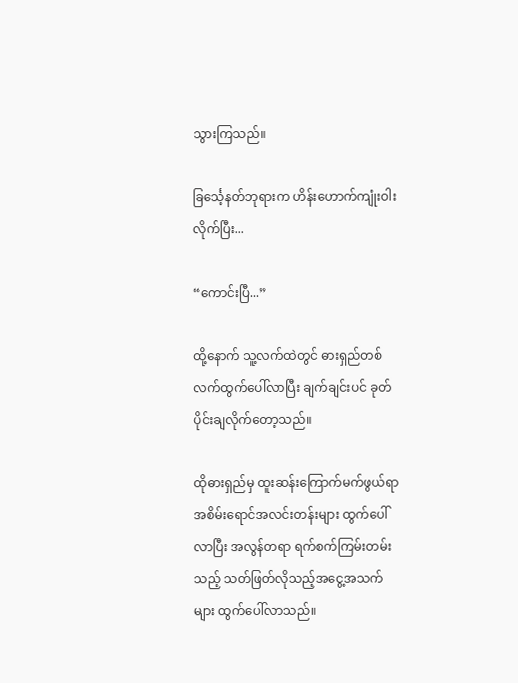သွားကြသည်။

ခြင်္သေ့နတ်ဘုရားက ဟိန်းဟောက်ကျုံးဝါးလိုက်ပြီး...

“ကောင်းပြီ...”

ထို့နောက် သူ့လက်ထဲတွင် ဓားရှည်တစ်လက်ထွက်ပေါ်လာပြီး ချက်ချင်းပင် ခုတ်ပိုင်းချလိုက်တော့သည်။

ထိုဓားရှည်မှ ထူးဆန်းကြောက်မက်ဖွယ်ရာ အစိမ်းရောင်အလင်းတန်းများ ထွက်ပေါ်လာပြီး အလွန်တရာ ရက်စက်ကြမ်းတမ်းသည့် သတ်ဖြတ်လိုသည့်အငွေ့အသက်များ ထွက်ပေါ်လာသည်။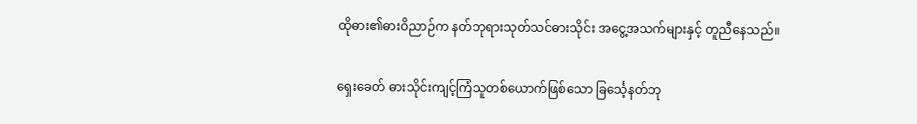ထိုဓား၏ဓားဝိညာဉ်က နတ်ဘုရားသုတ်သင်ဓားသိုင်း အငွေ့အသက်များနှင့် တူညီနေသည်။

ရှေးခေတ် ဓားသိုင်းကျင့်ကြံသူတစ်ယောက်ဖြစ်သော ခြင်္သေ့နတ်ဘု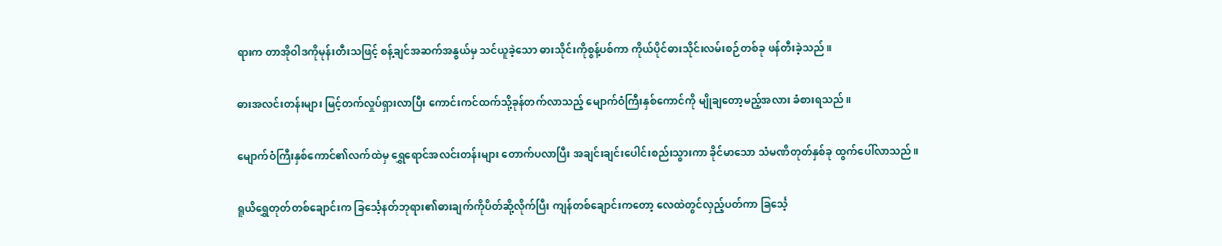ရားက တာအိုဝါဒကိုမုန်းတီးသဖြင့် စန့်ချင်အဆက်အနွယ်မှ သင်ယူခဲ့သော ဓားသိုင်းကိုစွန့်ပစ်ကာ ကိုယ်ပိုင်ဓားသိုင်းလမ်းစဉ်တစ်ခု ဖန်တီးခဲ့သည်။

ဓားအလင်းတန်းများ မြင့်တက်လှုပ်ရှားလာပြီး ကောင်းကင်ထက်သို့ခုန်တက်လာသည့် မျောက်ဝံကြီးနှစ်ကောင်ကို မျိုချတော့မည့်အလား ခံစားရသည်။

မျောက်ဝံကြီးနှစ်ကောင်၏လက်ထဲမှ ရွှေရောင်အလင်းတန်းများ တောက်ပလာပြီး အချင်းချင်းပေါင်းစည်းသွားကာ ခိုင်မာသော သံမဏိတုတ်နှစ်ခု ထွက်ပေါ်လာသည်။

ရူယိရွှေတုတ်တစ်ချောင်းက ခြင်္သေ့နတ်ဘုရား၏ဓားချက်ကိုပိတ်ဆို့လိုက်ပြီး ကျန်တစ်ချောင်းကတော့ လေထဲတွင်လှည့်ပတ်ကာ ခြင်္သေ့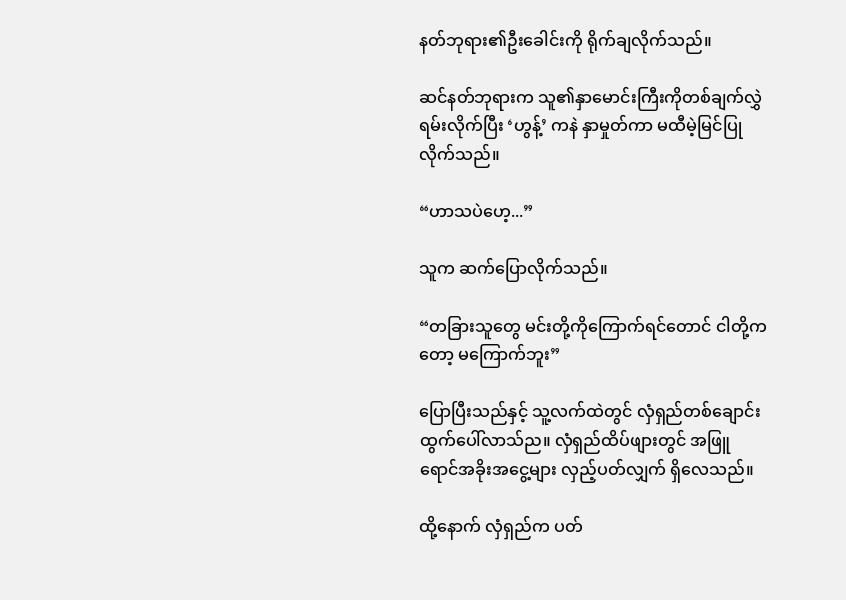နတ်ဘုရား၏ဦးခေါင်းကို ရိုက်ချလိုက်သည်။

ဆင်နတ်ဘုရားက သူ၏နှာမောင်းကြီးကိုတစ်ချက်လွှဲရမ်းလိုက်ပြီး ‘ဟွန့်’ ကနဲ နှာမှုတ်ကာ မထီမဲ့မြင်ပြုလိုက်သည်။

“ဟာသပဲဟေ့...”

သူက ဆက်ပြောလိုက်သည်။

“တခြားသူတွေ မင်းတို့ကိုကြောက်ရင်တောင် ငါတို့ကတော့ မကြောက်ဘူး”

ပြောပြီးသည်နှင့် သူ့လက်ထဲတွင် လှံရှည်တစ်ချောင်း ထွက်ပေါ်လာသ်ည။ လှံရှည်ထိပ်ဖျားတွင် အဖြူရောင်အခိုးအငွေ့များ လှည့်ပတ်လျှက် ရှိလေသည်။

ထို့နောက် လှံရှည်က ပတ်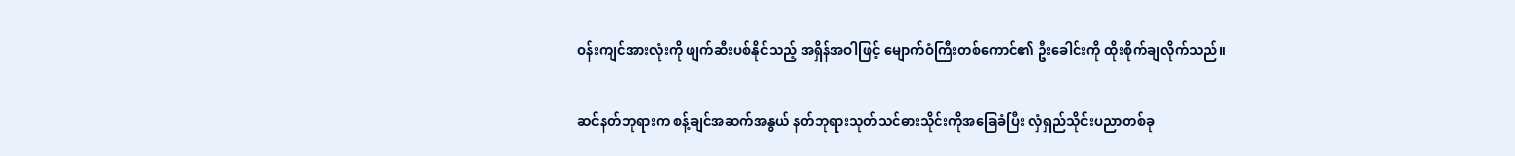ဝန်းကျင်အားလုံးကို ဖျက်ဆီးပစ်နိုင်သည့် အရှိန်အဝါဖြင့် မျောက်ဝံကြီးတစ်ကောင်၏ ဦးခေါင်းကို ထိုးစိုက်ချလိုက်သည်။

ဆင်နတ်ဘုရားက စန့်ချင်အဆက်အနွယ် နတ်ဘုရားသုတ်သင်ဓားသိုင်းကိုအခြေခံပြီး လှံရှည်သိုင်းပညာတစ်ခု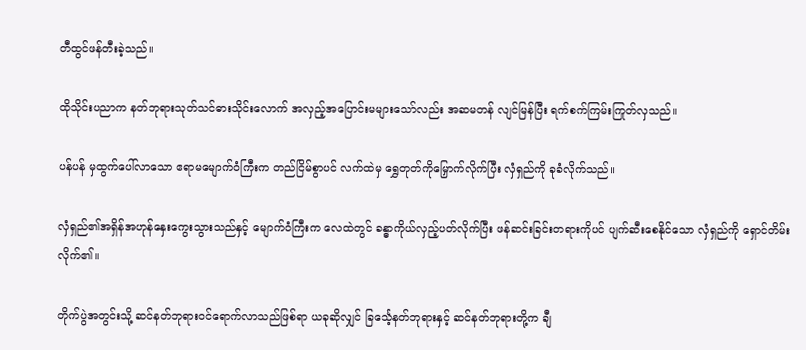တီထွင်ဖန်တီးခဲ့သည်။

ထိုသိုင်းပညာက နတ်ဘုရားသုတ်သင်ဓားသိုင်းလောက် အလှည့်အပြောင်းမများသော်လည်း အဆမတန် လျင်မြန်ပြီး ရက်စက်ကြမ်းကြုတ်လှသည်။

ပန်ပန် မှထွက်ပေါ်လာသော ဧရာမမျောက်ဝံကြီးက တည်ငြိမ်စွာပင် လက်ထဲမှ ရွှေတုတ်ကိုမြှောက်လိုက်ပြီး လှံရှည်ကို ခုခံလိုက်သည်။

လှံရှည်၏အရှိန်အဟုန်နှေးကွေးသွားသည်နှင့် မျောက်ဝံကြီးက လေထဲတွင် ခန္ဓာကိုယ်လှည့်ပတ်လိုက်ပြီး ဖန်ဆင်းခြင်းတရားကိုပင် ပျက်ဆီးစေနိုင်သော လှံရှည်ကို ရှောင်တိမ်းလိုက်၏။

တိုက်ပွဲအတွင်းသို့ ဆင်နတ်ဘုရားဝင်ရောက်လာသည်ဖြစ်ရာ ယခုဆိုလျှင် ခြင်္သေ့နတ်ဘုရားနှင့် ဆင်နတ်ဘုရားတို့က ချီ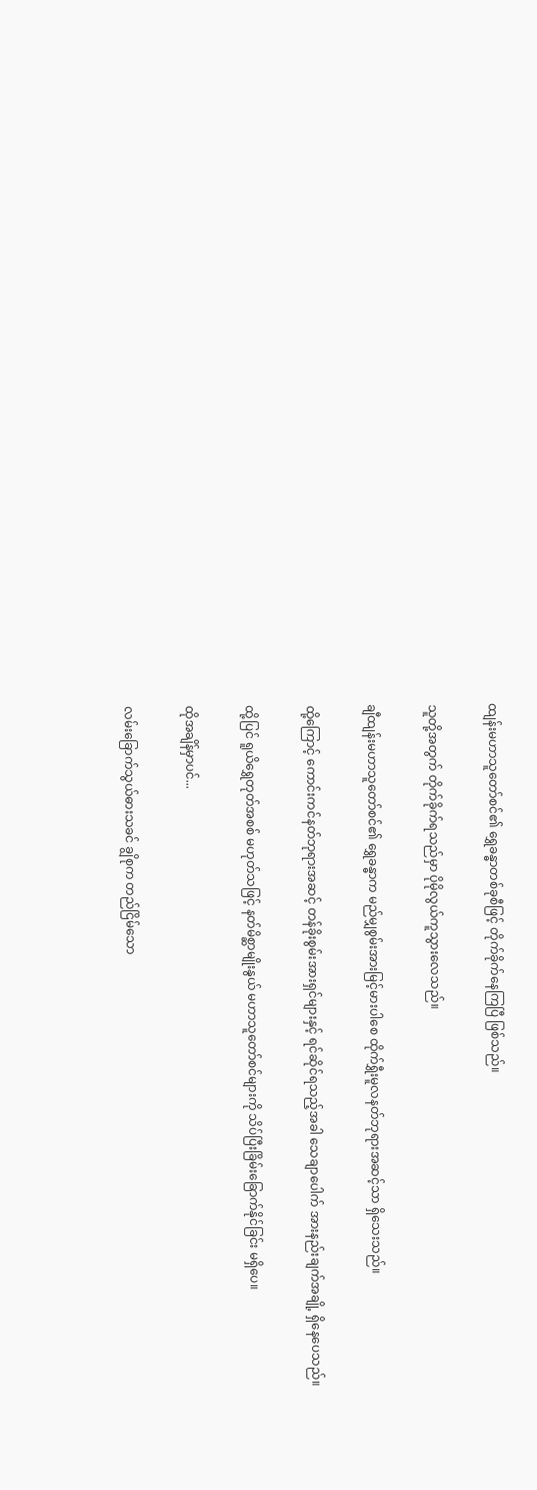ထျန်းမဟာသူတော်စင်၏ ရွှေခန္ဓာတစ်ခုစီဖြင့် တိုက်ခိုက်နေကြပြီ ဖြစ်သည်။

သူတို့အတွက် တိုက်ခိုက်ရသည်မှာ ပိုမိုလွယ်ကူသွားလေသည်။

ချီထျန်းမဟာသူတော်စင်၏ ရွှေခန္ဓာက မည်မျှစွမ်းအားမြင့်မားပါစေ ထိုက်ရွှီးမူလနတ်ဘုရားအဆင့်သာ ရှိသေးသည်။

ထို့ကြောင့် ကောင်းကင်နတ်ဘုရားအဆင့် တန်ခိုးစွမ်းအားရှင်များနှင့် ရင်ဆိုင်ရသည့်အခါ သေချာပေါက် အားနည်းချက်အချို့ ရှိနေပေသည်။

ထို့ပြင် ရူယိရွှေတုတ်အစစ် မဟုတ်သဖြင့် နတ်မိစ္ဆာမျိုးနွယ် မဟာသူတော်စင်များကို သိပ်ပြီးခြိမ်းခြောက်နိုင်ခြင်း မရှိပေ။

ထိုအချိန်မှာပင်...

လမ်းခြောက်သွယ်ဓားသခင် ချွိစုက တည်ငြိမ်သော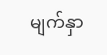မျက်နှာ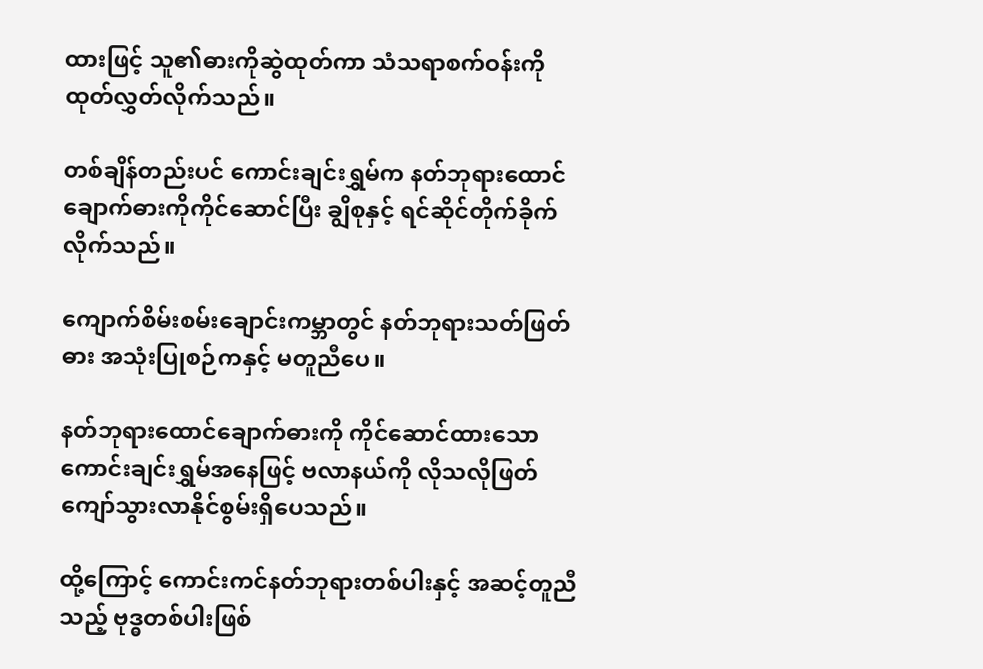ထားဖြင့် သူ၏ဓားကိုဆွဲထုတ်ကာ သံသရာစက်ဝန်းကို ထုတ်လွှတ်လိုက်သည်။

တစ်ချိန်တည်းပင် ကောင်းချင်းရွှမ်က နတ်ဘုရားထောင်ချောက်ဓားကိုကိုင်ဆောင်ပြီး ချွိစုနှင့် ရင်ဆိုင်တိုက်ခိုက်လိုက်သည်။

ကျောက်စိမ်းစမ်းချောင်းကမ္ဘာတွင် နတ်ဘုရားသတ်ဖြတ်ဓား အသုံးပြုစဉ်ကနှင့် မတူညီပေ။

နတ်ဘုရားထောင်ချောက်ဓားကို ကိုင်ဆောင်ထားသော ကောင်းချင်းရွှမ်အနေဖြင့် ဗလာနယ်ကို လိုသလိုဖြတ်ကျော်သွားလာနိုင်စွမ်းရှိပေသည်။

ထို့ကြောင့် ကောင်းကင်နတ်ဘုရားတစ်ပါးနှင့် အဆင့်တူညီသည့် ဗုဒ္ဓတစ်ပါးဖြစ်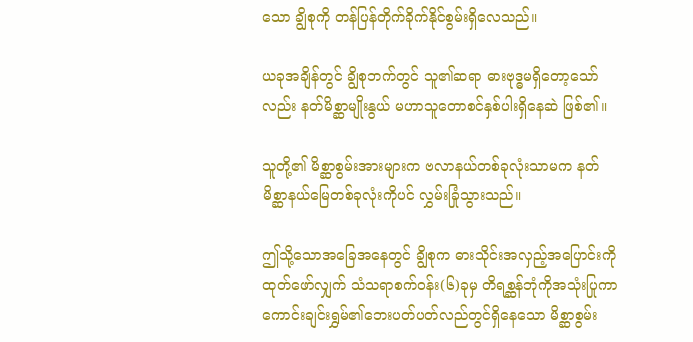သော ချွိစုကို တန်ပြန်တိုက်ခိုက်နိုင်စွမ်းရှိလေသည်။

ယခုအချိန်တွင် ချွိစုဘက်တွင် သူ၏ဆရာ ဓားဗုဒ္ဓမရှိတော့သော်လည်း နတ်မိစ္ဆာမျိုးနွယ် မဟာသူတောစင်နှစ်ပါးရှိနေဆဲ ဖြစ်၏။

သူတို့၏ မိစ္ဆာစွမ်းအားများက ဗလာနယ်တစ်ခုလုံးသာမက နတ်မိစ္ဆာနယ်မြေတစ်ခုလုံးကိုပင် လွှမ်းခြုံသွားသည်။

ဤသို့သောအခြေအနေတွင် ချွိစုက ဓားသိုင်းအလှည့်အပြောင်းကိုထုတ်ဖော်လျှက် သံသရာစက်ဝန်း(၆)ခုမှ တိရစ္ဆန်ဘုံကိုအသုံးပြုကာ ကောင်းချင်းရွှမ်၏ဘေးပတ်ပတ်လည်တွင်ရှိနေသော မိစ္ဆာစွမ်း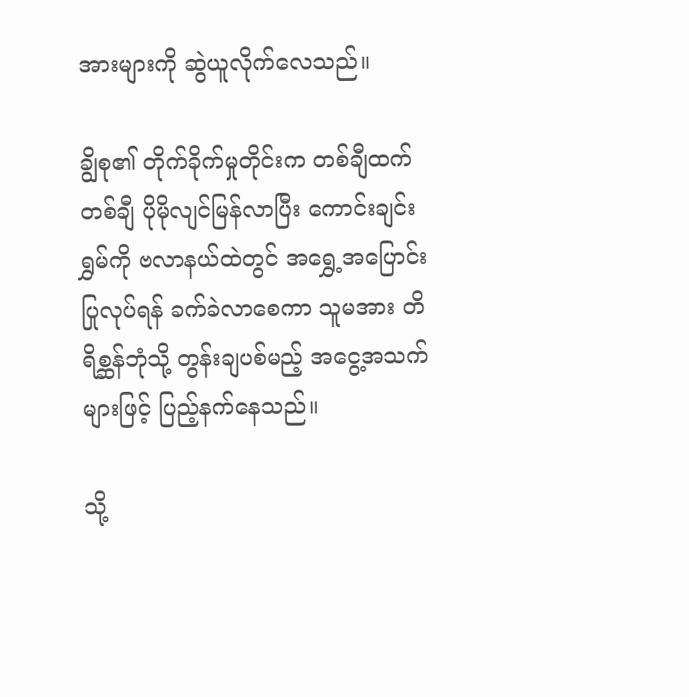အားများကို ဆွဲယူလိုက်လေသည်။

ချွိစု၏ တိုက်ခိုက်မှုတိုင်းက တစ်ချီထက်တစ်ချီ ပိုမိုလျင်မြန်လာပြီး ကောင်းချင်းရွှမ်ကို ဗလာနယ်ထဲတွင် အရွှေ့အပြောင်းပြုလုပ်ရန် ခက်ခဲလာစေကာ သူမအား တိရိစ္ဆန်ဘုံသို့ တွန်းချပစ်မည့် အငွေ့အသက်များဖြင့် ပြည့်နက်နေသည်။

သို့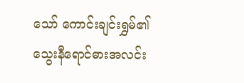သော် ကောင်းချင်းရွှမ်၏ သွေးနီရောင်ဓားအလင်း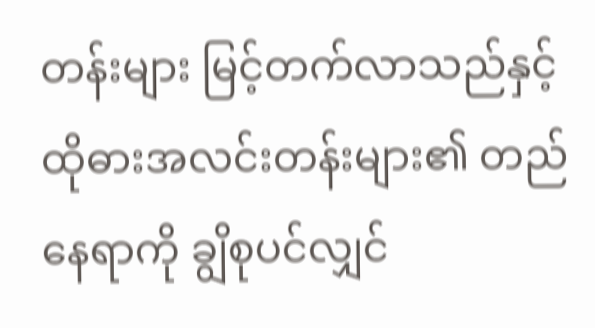တန်းများ မြင့်တက်လာသည်နှင့် ထိုဓားအလင်းတန်းများ၏ တည်နေရာကို ချွိစုပင်လျှင်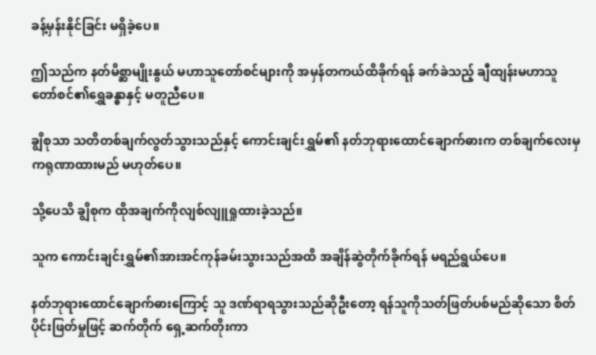ခန့်မှန်းနိုင်ခြင်း မရှိခဲ့ပေ။

ဤသည်က နတ်မိစ္ဆာမျိုးနွယ် မဟာသူတော်စင်များကို အမှန်တကယ်ထိခိုက်ရန် ခက်ခဲသည့် ချီထျန်းမဟာသူတော်စင်၏ရွှေခန္ဓာနှင့် မတူညီပေ။

ချွိစုသာ သတိတစ်ချက်လွတ်သွားသည်နှင့် ကောင်းချင်းရွှမ်၏ နတ်ဘုရားထောင်ချောက်ဓားက တစ်ချက်လေးမှ ကရုဏာထားမည် မဟုတ်ပေ။

သို့ပေသိ ချွိစုက ထိုအချက်ကိုလျစ်လျူရှုထားခဲ့သည်။

သူက ကောင်းချင်းရွှမ်၏အားအင်ကုန်ခမ်းသွားသည်အထိ အချိန်ဆွဲတိုက်ခိုက်ရန် မရည်ရွယ်ပေ။

နတ်ဘုရားထောင်ချောက်ဓားကြောင့် သူ ဒဏ်ရာရသွားသည်ဆိုဦးတော့ ရန်သူကိုသတ်ဖြတ်ပစ်မည်ဆိုသော စိတ်ပိုင်းဖြတ်မှုဖြင့် ဆက်တိုက် ရှေ့ဆက်တိုးကာ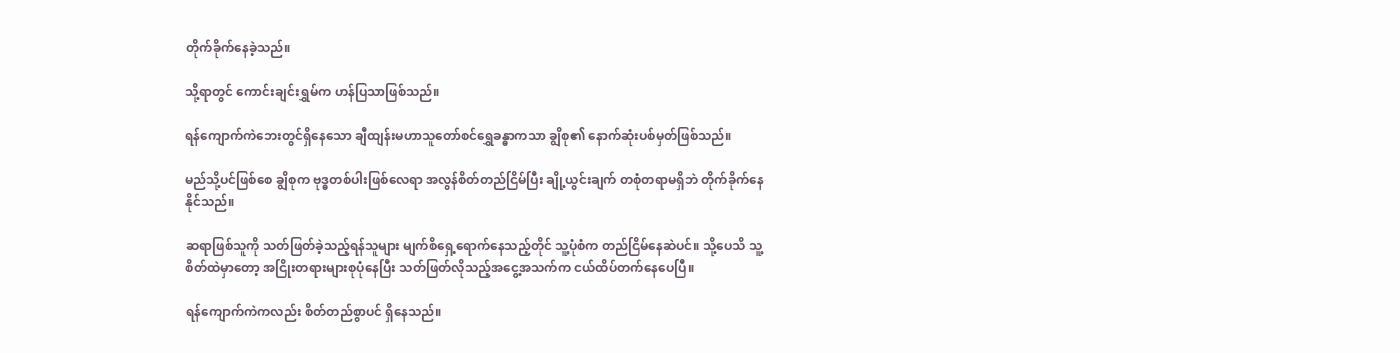တိုက်ခိုက်နေခဲ့သည်။

သို့ရာတွင် ကောင်းချင်းရွှမ်က ဟန်ပြသာဖြစ်သည်။

ရန်ကျောက်ကဲဘေးတွင်ရှိနေသော ချီထျန်းမဟာသူတော်စင်ရွှေခန္ဓာကသာ ချွိစု၏ နောက်ဆုံးပစ်မှတ်ဖြစ်သည်။

မည်သို့ပင်ဖြစ်စေ ချွိစုက ဗုဒ္ဓတစ်ပါးဖြစ်လေရာ အလွန်စိတ်တည်ငြိမ်ပြီး ချို့ယွင်းချက် တစုံတရာမရှိဘဲ တိုက်ခိုက်နေနိုင်သည်။

ဆရာဖြစ်သူကို သတ်ဖြတ်ခဲ့သည့်ရန်သူများ မျက်စိရှေ့ရောက်နေသည့်တိုင် သူ့ပုံစံက တည်ငြိမ်နေဆဲပင်။ သို့ပေသိ သူ့စိတ်ထဲမှာတော့ အငြိုးတရားများစုပုံနေပြီး သတ်ဖြတ်လိုသည့်အငွေ့အသက်က ငယ်ထိပ်တက်နေပေပြီ။

ရန်ကျောက်ကဲကလည်း စိတ်တည်စွာပင် ရှိနေသည်။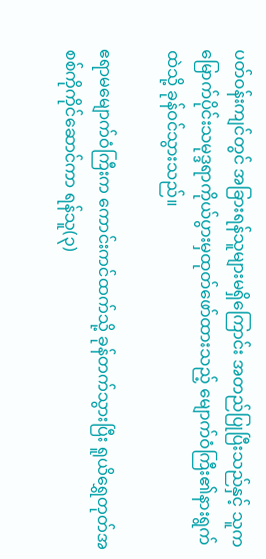ပတ်ဝန်းကျင်တွင် အခြားရန်သူများမရှိကြောင်း အတည်ပြုပြီးသည်နှင့် သူက မြောက်ပိုင်းသမုဒ္ဒရာကိုယ်ပွားမှထုတ်ဖော်ထားသည့် မျောက်ဝံကြီး၏နားရွက်ထဲသို့ ခုန်ဝင်သွားသည်။

ဧရာမမျောက်ဝံကြီးက ကောင်းကင်ထက်သို့ ခုန်တက်သွားပြီး ရူယိရွှေတုတ်အစစ်ကိုကိုင်ဆောင်ကာ ရန်သူ(၃)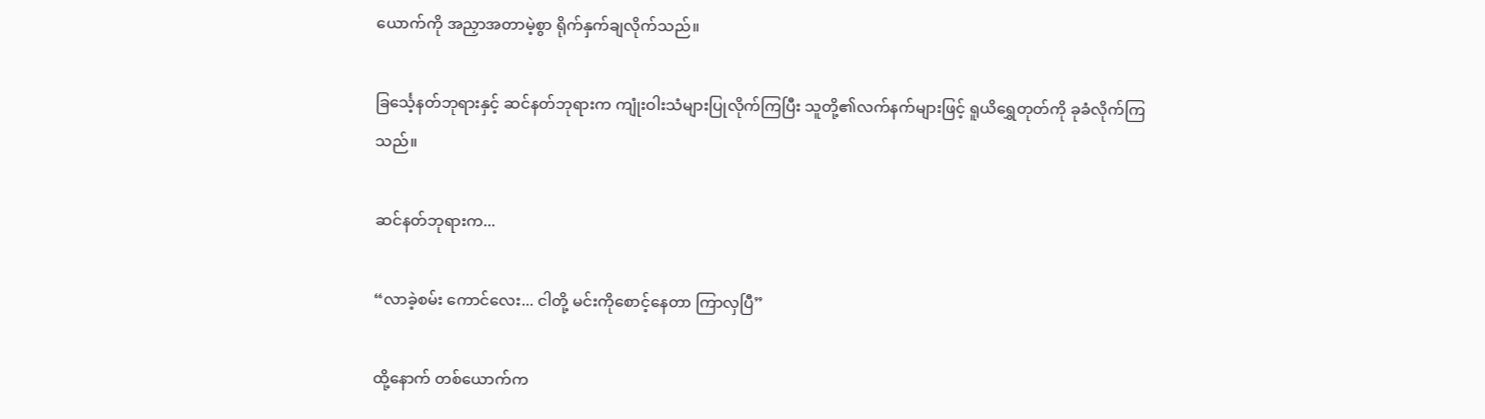ယောက်ကို အညှာအတာမဲ့စွာ ရိုက်နှက်ချလိုက်သည်။

ခြင်္သေ့နတ်ဘုရားနှင့် ဆင်နတ်ဘုရားက ကျုံးဝါးသံများပြုလိုက်ကြပြီး သူတို့၏လက်နက်များဖြင့် ရူယိရွှေတုတ်ကို ခုခံလိုက်ကြသည်။

ဆင်နတ်ဘုရားက...

“လာခဲ့စမ်း ကောင်လေး... ငါတို့ မင်းကိုစောင့်နေတာ ကြာလှပြီ”

ထို့နောက် တစ်ယောက်က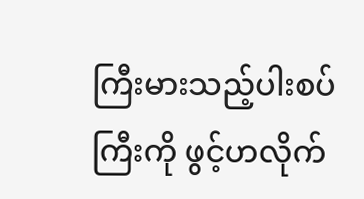ကြီးမားသည့်ပါးစပ်ကြီးကို ဖွင့်ဟလိုက်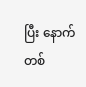ပြီး နောက်တစ်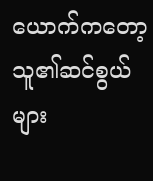ယောက်ကတော့ သူ၏ဆင်စွယ်များ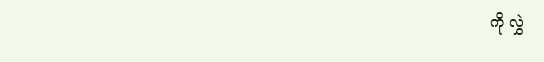ကို လွှဲ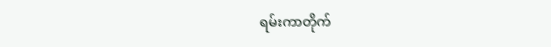ရမ်းကာတိုက်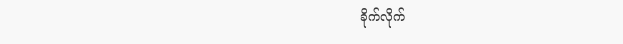ခိုက်လိုက်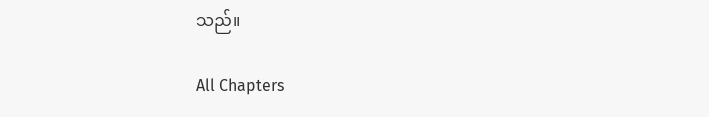သည်။

All Chapters